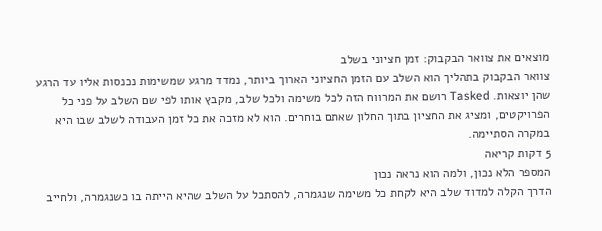מוצאים את צוואר הבקבוק: זמן חציוני בשלב
צוואר הבקבוק בתהליך הוא השלב עם הזמן החציוני הארוך ביותר, נמדד מרגע שמשימות נכנסות אליו עד הרגע שהן יוצאות. Tasked רושם את המרווח הזה לכל משימה ולכל שלב, מקבץ אותו לפי שם השלב על פני כל הפרויקטים, ומציג את החציון בתוך החלון שאתם בוחרים. הוא לא מזכה את כל זמן העבודה לשלב שבו היא במקרה הסתיימה.
5 דקות קריאה
המספר הלא נכון, ולמה הוא נראה נכון
הדרך הקלה למדוד שלב היא לקחת כל משימה שנגמרה, להסתכל על השלב שהיא הייתה בו כשנגמרה, ולחייב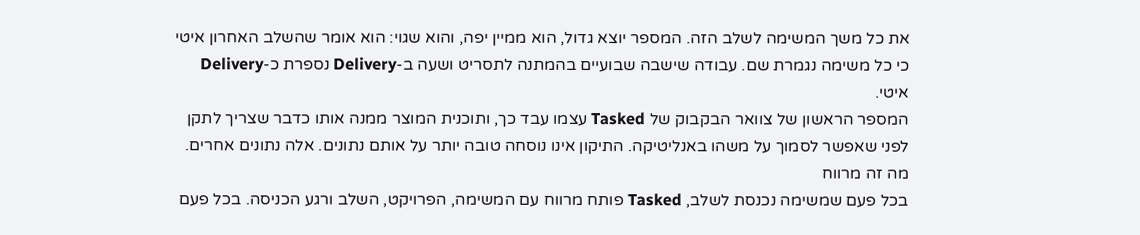את כל משך המשימה לשלב הזה. המספר יוצא גדול, הוא ממיין יפה, והוא שגוי: הוא אומר שהשלב האחרון איטי כי כל משימה נגמרת שם. עבודה שישבה שבועיים בהמתנה לתסריט ושעה ב-Delivery נספרת כ-Delivery איטי.
המספר הראשון של צוואר הבקבוק של Tasked עצמו עבד כך, ותוכנית המוצר ממנה אותו כדבר שצריך לתקן לפני שאפשר לסמוך על משהו באנליטיקה. התיקון אינו נוסחה טובה יותר על אותם נתונים. אלה נתונים אחרים.
מה זה מרווח
בכל פעם שמשימה נכנסת לשלב, Tasked פותח מרווח עם המשימה, הפרויקט, השלב ורגע הכניסה. בכל פעם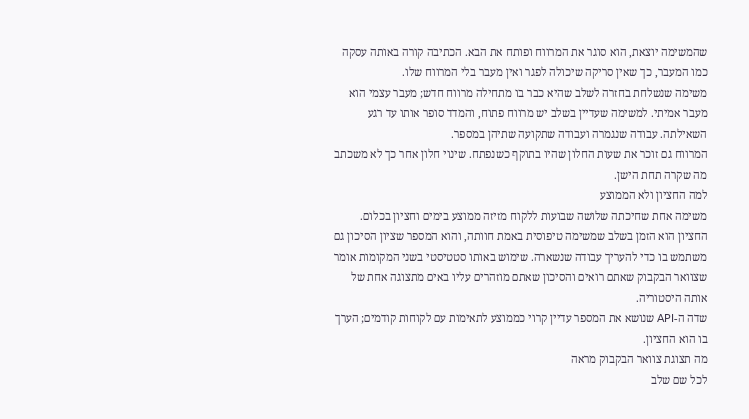שהמשימה יוצאת, הוא סוגר את המרווח ופותח את הבא. הכתיבה קורה באותה עסקה כמו המעבר, כך שאין סריקה שיכולה לפגר ואין מעבר בלי המרווח שלו.
משימה שנשלחת בחזרה לשלב שהיא כבר בו מתחילה מרווח חדש; מעבר עצמי הוא מעבר אמיתי. למשימה שעדיין בשלב יש מרווח פתוח, והמדד סופר אותו עד רגע השאילתה. עבודה שנגמרה ועבודה שתקועה שתיהן במספר.
המרווח גם זוכר את שעות החלון שהיו בתוקף כשנפתח. שינוי חלון אחר כך לא משכתב מה שקרה תחת הישן.
למה החציון ולא הממוצע
משימה אחת שחיכתה שלושה שבועות ללקוח מזיזה ממוצע בימים וחציון בכלום. החציון הוא הזמן בשלב שמשימה טיפוסית באמת חוותה, והוא המספר שציון הסיכון גם משתמש בו כדי להעריך עבודה שנשארה. שימוש באותו סטטיסטי בשני המקומות אומר שצוואר הבקבוק שאתם רואים והסיכון שאתם מוזהרים עליו באים מתצוגה אחת של אותה היסטוריה.
שדה ה-API שנושא את המספר עדיין קרוי כממוצע לתאימות עם לקוחות קודמים; הערך בו הוא החציון.
מה תצוגת צוואר הבקבוק מראה
לכל שם שלב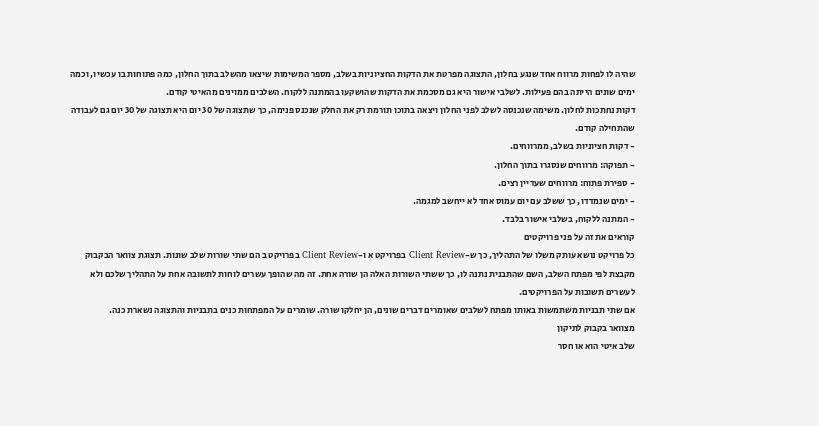שהיה לו לפחות מרווח אחד שנגע בחלון, התצוגה מפרטת את הדקות החציוניות בשלב, מספר המשימות שיצאו מהשלב בתוך החלון, כמה פתוחות בו עכשיו, וכמה ימים שונים הייתה בהם פעילות. לשלבי אישור היא גם מסכמת את הדקות שהושקעו בהמתנה ללקוח. השלבים ממוינים מהאיטי קודם.
דקות נחתכות לחלון. משימה שנכנסה לשלב לפני החלון ויצאה בתוכו תורמת רק את החלק שנכנס פנימה, כך שתצוגה של 30 יום היא תצוגה של 30 יום גם לעבודה שהתחילה קודם.
- דקות חציוניות בשלב, ממרווחים.
- תפוקה: מרווחים שנסגרו בתוך החלון.
- ספירת פתוח: מרווחים שעדיין רצים.
- ימים שנמדדו, כך ששלב עם יום עמוס אחד לא ייחשב למגמה.
- המתנה ללקוח, בשלבי אישור בלבד.
קוראים את זה על פני פרויקטים
כל פרויקט נושא עותק משלו של התהליך, כך ש-Client Review בפרויקט א ו-Client Review בפרויקט ב הם שתי שורות שלב שונות. תצוגת צוואר הבקבוק מקבצת לפי מפתח השלב, השם שהתבנית נתנה לו, כך ששתי השורות האלה הן שורה אחת. זה מה שהופך עשרים לוחות לתשובה אחת על התהליך שלכם ולא לעשרים תשובות על הפרויקטים.
אם שתי תבניות משתמשות באותו מפתח לשלבים שאומרים דברים שונים, הן יחלקו שורה. שומרים על המפתחות כנים בתבניות והתצוגה נשארת כנה.
מצוואר בקבוק לתיקון
שלב איטי הוא או חסר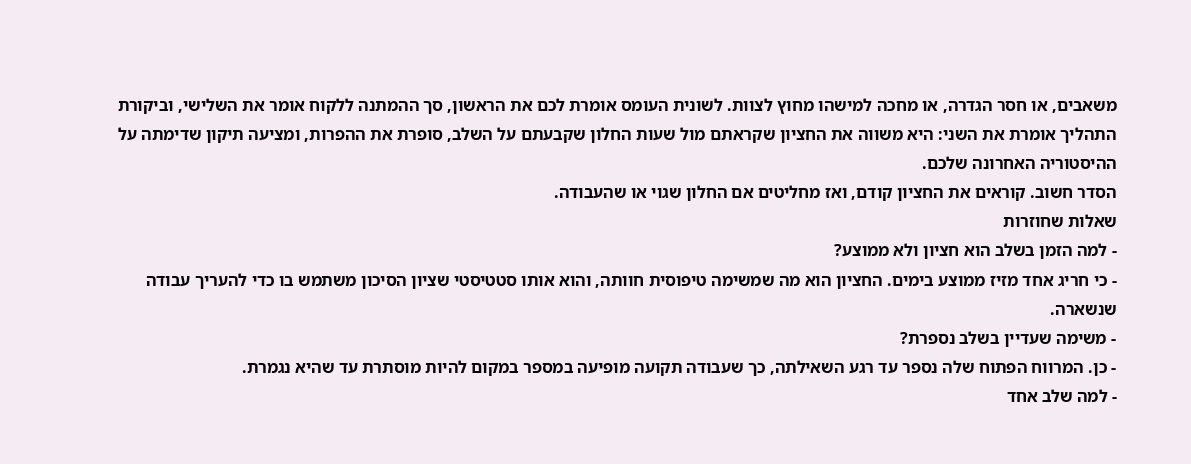משאבים, או חסר הגדרה, או מחכה למישהו מחוץ לצוות. לשונית העומס אומרת לכם את הראשון, סך ההמתנה ללקוח אומר את השלישי, וביקורת התהליך אומרת את השני: היא משווה את החציון שקראתם מול שעות החלון שקבעתם על השלב, סופרת את ההפרות, ומציעה תיקון שדימתה על ההיסטוריה האחרונה שלכם.
הסדר חשוב. קוראים את החציון קודם, ואז מחליטים אם החלון שגוי או שהעבודה.
שאלות שחוזרות
- למה הזמן בשלב הוא חציון ולא ממוצע?
- כי חריג אחד מזיז ממוצע בימים. החציון הוא מה שמשימה טיפוסית חוותה, והוא אותו סטטיסטי שציון הסיכון משתמש בו כדי להעריך עבודה שנשארה.
- משימה שעדיין בשלב נספרת?
- כן. המרווח הפתוח שלה נספר עד רגע השאילתה, כך שעבודה תקועה מופיעה במספר במקום להיות מוסתרת עד שהיא נגמרת.
- למה שלב אחד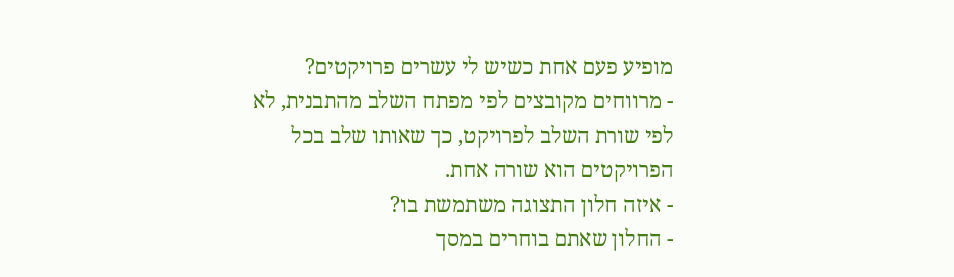מופיע פעם אחת כשיש לי עשרים פרויקטים?
- מרווחים מקובצים לפי מפתח השלב מהתבנית, לא לפי שורת השלב לפרויקט, כך שאותו שלב בכל הפרויקטים הוא שורה אחת.
- איזה חלון התצוגה משתמשת בו?
- החלון שאתם בוחרים במסך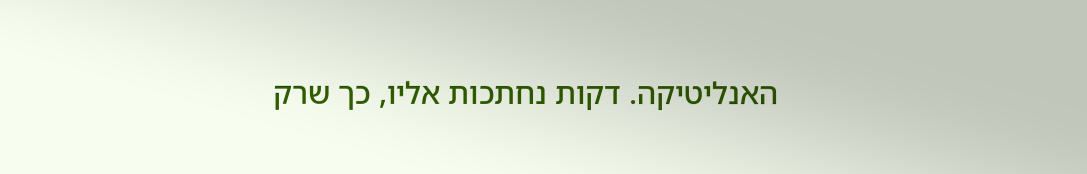האנליטיקה. דקות נחתכות אליו, כך שרק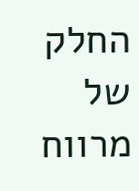החלק של מרווח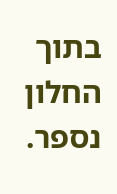בתוך החלון נספר.